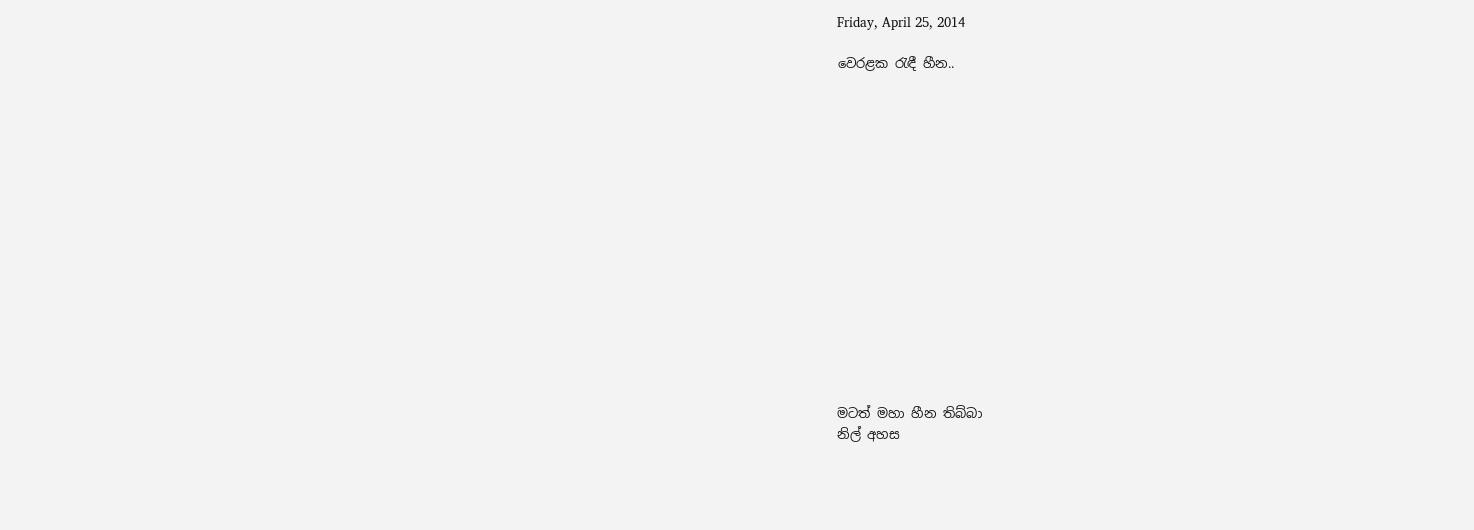Friday, April 25, 2014

වෙරළක රැඳී හීන..
















මටත් මහා හීන තිබ්බා
නිල් අහස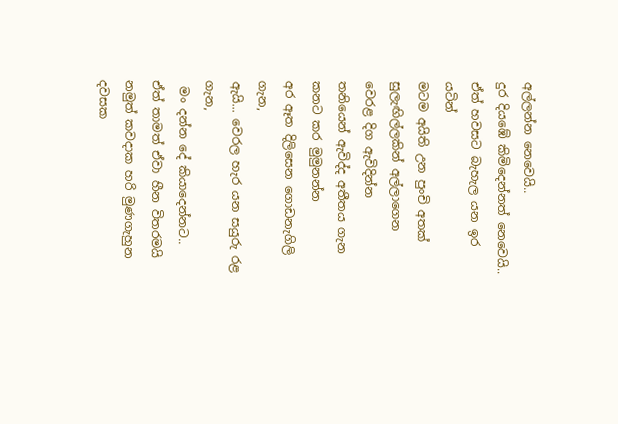අල්ලන්න නෙවෙයි..
දුර දියඹේ කිමිදෙන්නත් නෙවෙයි..
ඒත් හවසට බැහැල යන ඉර යටින්
මටම අයිති උන පුංචි අතක්
සුලැඟිල්ලකින් අල්ලාගෙන
වෙරළ දිග ඇවිදින්න
තනියෙන් ඇවිද්ද අතීතය ගැන
කනට කර මුමුනන්න
අර ඈත දිලිසෙන ගොඩනැගිලි ගැන,
ඇයි... වෙරල හැර යන සයුරු රළ ගැන,
 මං දන්න දේ කියාදෙන්නට..
ඒත් තාමත් ඒවා හීන විතරමයි
නමුත් කවදාක හරි මුණගැහුන දවසක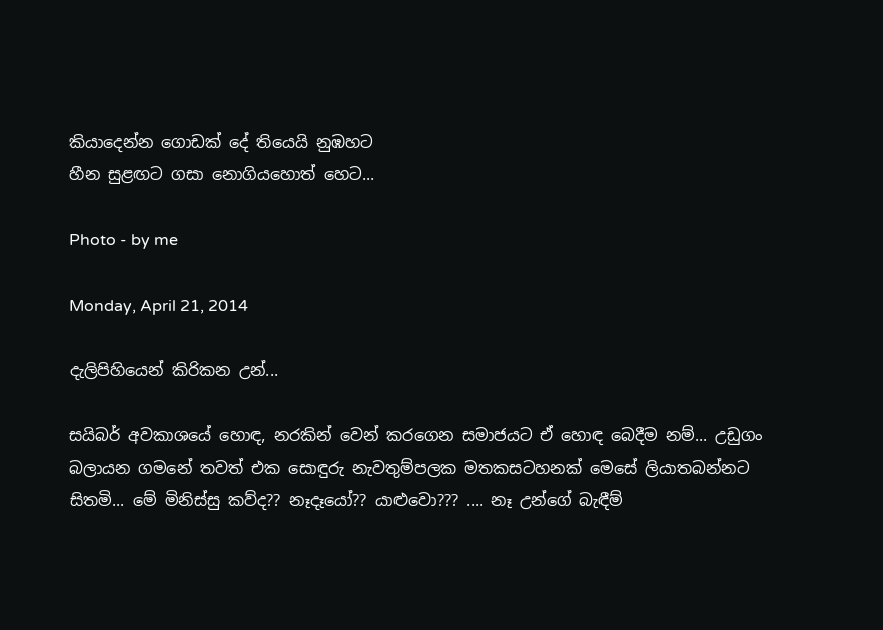කියාදෙන්න ගොඩක් දේ තියෙයි නුඹහට
හීන සුළඟට ගසා නොගියහොත් හෙට...

Photo - by me

Monday, April 21, 2014

දැලිපිහියෙන් කිරිකන උන්...

සයිබර් අවකාශයේ හොඳ, නරකින් වෙන් කරගෙන සමාජයට ඒ හොඳ බෙදීම නම්... උඩුගං බලායන ගමනේ තවත් එක සොඳුරු නැවතුම්පලක මතකසටහනක් මෙසේ ලියාතබන්නට සිතමි... මේ මිනිස්සු කව්ද?? නෑදෑයෝ?? යාළුවො??? .... නෑ උන්ගේ බැඳීම්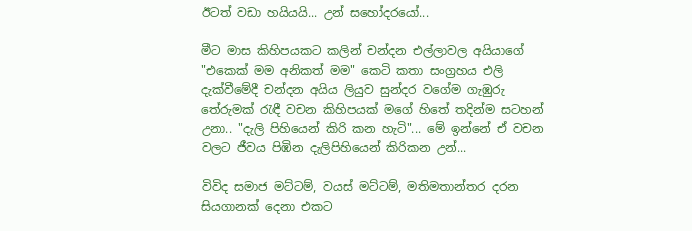ඊටත් වඩා හයියයි... උන් සහෝදරයෝ...

මීට මාස කිහිපයකට කලින් චන්දන එල්ලාවල අයියාගේ  "එකෙක් මම අනිකත් මම" කෙටි කතා සංග්‍රහය එලි දැක්වීමේදී චන්දන අයිය ලියුව සුන්දර වගේම ගැඹුරු තේරුමක් රැඳී වචන කිහිපයක් මගේ හිතේ තදින්ම සටහන් උනා.. "දැලි පිහියෙන් කිරි කන හැටි"... මේ ඉන්නේ ඒ වචන වලට ජීවය පිඹින දැලිපිහියෙන් කිරිකන උන්...

විවිද සමාජ මට්ටම්, වයස් මට්ටම්, මතිමතාන්තර දරන සියගානක් දෙනා එකට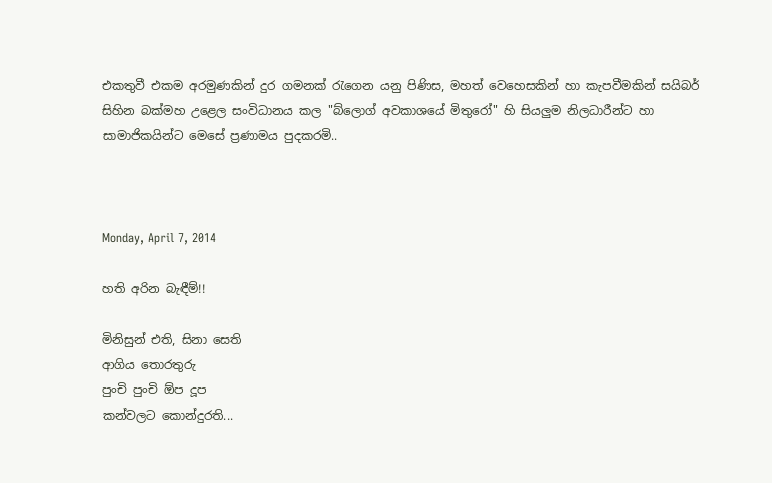එකතුවී එකම අරමුණකින් දුර ගමනක් රැගෙන යනු පිණිස, මහත් වෙහෙසකින් හා කැපවීමකින් සයිබර් සිහින බක්මහ උළෙල සංවිධානය කල "බ්ලොග් අවකාශයේ මිතුරෝ" හි සියලුම නිලධාරීන්ට හා සාමාජිකයින්ට මෙසේ ප්‍රණාමය පුදකරමි..



Monday, April 7, 2014

හති අරින බැඳීම්!!

මිනිසුන් එති, සිනා සෙති
ආගිය තොරතුරු
පුංචි පුංචි ඕප දූප
කන්වලට කොන්දුරති...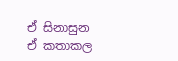ඒ සිනාසුන ඒ කතාකල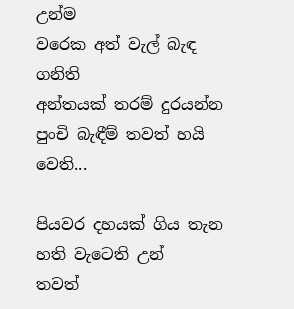උන්ම
වරෙක අත් වැල් බැඳ ගනිති
අන්තයක් තරම් දුරයන්න
පුංචි බැඳීම් තවත් හයි වෙති...

පියවර දහයක් ගිය තැන
හති වැටෙති උන්
තවත්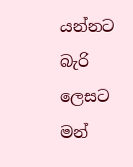යන්නට බැරි ලෙසට
මන්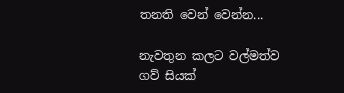තනති වෙන් වෙන්න...

නැවතුන කලට වල්මත්ව
ගව් සියක්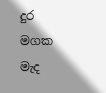දුර මගක මැද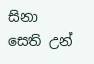සිනා සෙති උන්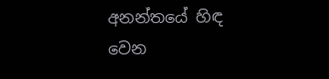අනන්තයේ හිඳ
වෙන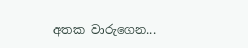අතක වාරුගෙන...